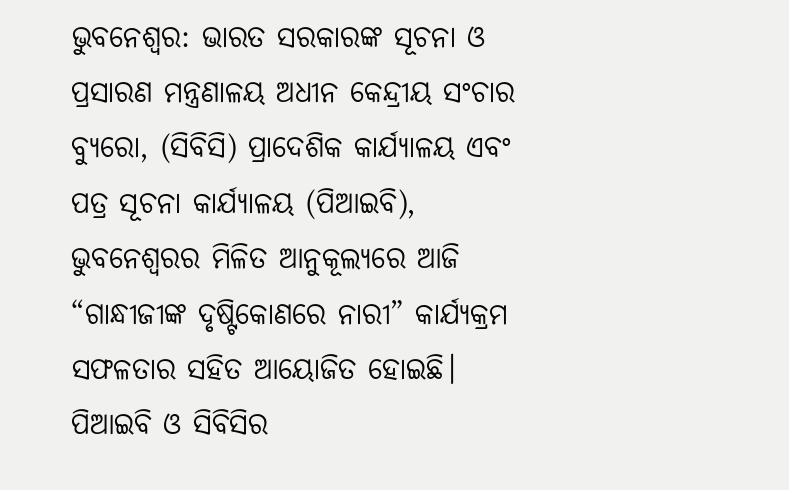ଭୁବନେଶ୍ୱର: ଭାରତ ସରକାରଙ୍କ ସୂଚନା ଓ ପ୍ରସାରଣ ମନ୍ତ୍ରଣାଳୟ ଅଧୀନ କେନ୍ଦ୍ରୀୟ ସଂଚାର ବ୍ୟୁରୋ, (ସିବିସି) ପ୍ରାଦେଶିକ କାର୍ଯ୍ୟାଳୟ ଏବଂ ପତ୍ର ସୂଚନା କାର୍ଯ୍ୟାଳୟ (ପିଆଇବି), ଭୁବନେଶ୍ୱରର ମିଳିତ ଆନୁକୂଲ୍ୟରେ ଆଜି “ଗାନ୍ଧୀଜୀଙ୍କ ଦୃଷ୍ଟିକୋଣରେ ନାରୀ” କାର୍ଯ୍ୟକ୍ରମ ସଫଳତାର ସହିତ ଆୟୋଜିତ ହୋଇଛି।
ପିଆଇବି ଓ ସିବିସିର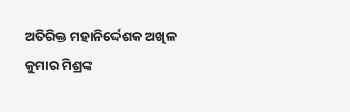ଅତିରିକ୍ତ ମହାନିର୍ଦ୍ଦେଶକ ଅଖିଳ କୁମାର ମିଶ୍ରଙ୍କ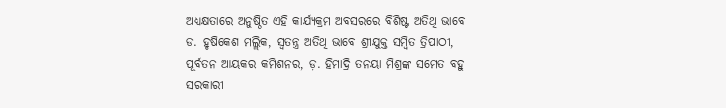ଅଧ୍ୟକ୍ଷତାରେ ଅନୁଷ୍ଠିତ ଏହି କାର୍ଯ୍ୟକ୍ରମ ଅବସରରେ ବିଶିଷ୍ଟ ଅତିଥି ଭାବେ ଡ. ହୃଷିକେଶ ମଲ୍ଲିକ, ସ୍ଵତନ୍ତ୍ର ଅତିଥି ଭାବେ ଶ୍ରୀଯୁକ୍ତ ସମ୍ବିତ ତ୍ରିପାଠୀ, ପୂର୍ବତନ ଆୟକର କମିଶନର, ଡ଼. ହିମାଦ୍ରି ତନୟା ମିଶ୍ରଙ୍କ ସମେତ ବହୁ ସରକାରୀ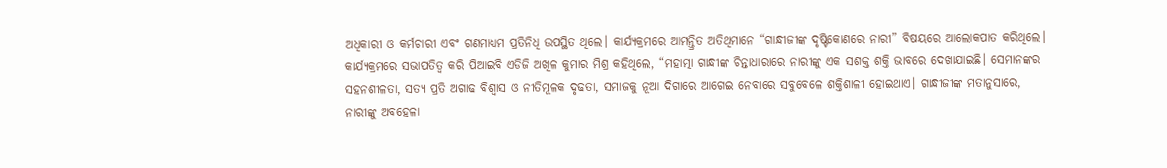ଅଧିକାରୀ ଓ କର୍ମଚାରୀ ଏବଂ ଗଣମାଧ୍ୟମ ପ୍ରତିନିଧି ଉପସ୍ଥିତ ଥିଲେ। କାର୍ଯ୍ୟକ୍ରମରେ ଆମନ୍ତ୍ରିତ ଅତିଥିମାନେ “ଗାନ୍ଧୀଜୀଙ୍କ ଦୃଷ୍ଟିକୋଣରେ ନାରୀ” ବିଷୟରେ ଆଲୋକପାତ କରିଥିଲେ।
କାର୍ଯ୍ୟକ୍ରମରେ ସଭାପତିତ୍ୱ କରି ପିଆଇବି ଏଡିଜି ଅଖିଳ କୁମାର ମିଶ୍ର କହିଥିଲେ, “ମହାତ୍ମା ଗାନ୍ଧୀଙ୍କ ଚିନ୍ତାଧାରାରେ ନାରୀଙ୍କୁ ଏକ ସଶକ୍ତ ଶକ୍ତି ଭାବରେ ଦେଖାଯାଇଛି। ସେମାନଙ୍କର ସହନଶୀଳତା, ସତ୍ୟ ପ୍ରତି ଅଗାଢ ବିଶ୍ୱାସ ଓ ନୀତିମୂଳକ ଦୃଢତା, ସମାଜକୁ ନୂଆ ଦିଗାରେ ଆଗେଇ ନେବାରେ ସବୁବେଳେ ଶକ୍ତିଶାଳୀ ହୋଇଥାଏ। ଗାନ୍ଧୀଜୀଙ୍କ ମତାନୁସାରେ, ନାରୀଙ୍କୁ ଅବହେଳା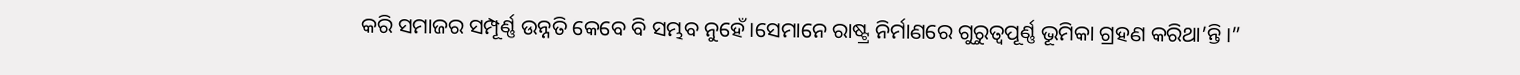କରି ସମାଜର ସମ୍ପୂର୍ଣ୍ଣ ଉନ୍ନତି କେବେ ବି ସମ୍ଭବ ନୁହେଁ।ସେମାନେ ରାଷ୍ଟ୍ର ନିର୍ମାଣରେ ଗୁରୁତ୍ୱପୂର୍ଣ୍ଣ ଭୂମିକା ଗ୍ରହଣ କରିଥା’ନ୍ତି।”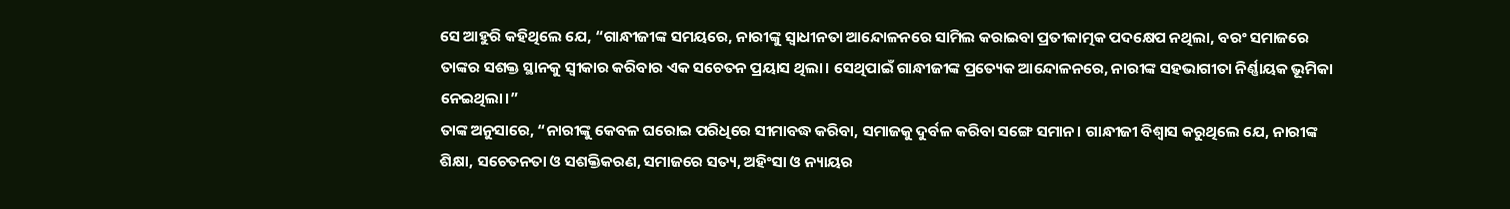ସେ ଆହୁରି କହିଥିଲେ ଯେ, “ଗାନ୍ଧୀଜୀଙ୍କ ସମୟରେ, ନାରୀଙ୍କୁ ସ୍ୱାଧୀନତା ଆନ୍ଦୋଳନରେ ସାମିଲ କରାଇବା ପ୍ରତୀକାତ୍ମକ ପଦକ୍ଷେପ ନଥିଲା, ବରଂ ସମାଜରେ ତାଙ୍କର ସଶକ୍ତ ସ୍ଥାନକୁ ସ୍ୱୀକାର କରିବାର ଏକ ସଚେତନ ପ୍ରୟାସ ଥିଲା। ସେଥିପାଇଁ ଗାନ୍ଧୀଜୀଙ୍କ ପ୍ରତ୍ୟେକ ଆନ୍ଦୋଳନରେ, ନାରୀଙ୍କ ସହଭାଗୀତା ନିର୍ଣ୍ଣାୟକ ଭୂମିକା ନେଇଥିଲା।”
ତାଙ୍କ ଅନୁସାରେ, “ନାରୀଙ୍କୁ କେବଳ ଘରୋଇ ପରିଧିରେ ସୀମାବଦ୍ଧ କରିବା, ସମାଜକୁ ଦୁର୍ବଳ କରିବା ସଙ୍ଗେ ସମାନ। ଗାନ୍ଧୀଜୀ ବିଶ୍ୱାସ କରୁଥିଲେ ଯେ, ନାରୀଙ୍କ ଶିକ୍ଷା, ସଚେତନତା ଓ ସଶକ୍ତିକରଣ, ସମାଜରେ ସତ୍ୟ, ଅହିଂସା ଓ ନ୍ୟାୟର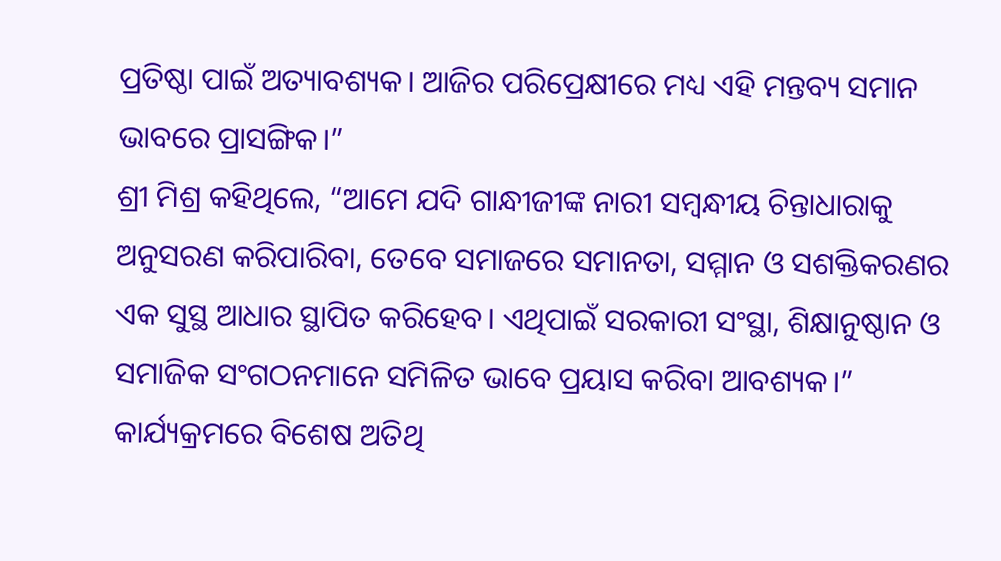ପ୍ରତିଷ୍ଠା ପାଇଁ ଅତ୍ୟାବଶ୍ୟକ। ଆଜିର ପରିପ୍ରେକ୍ଷୀରେ ମଧ୍ୟ ଏହି ମନ୍ତବ୍ୟ ସମାନ ଭାବରେ ପ୍ରାସଙ୍ଗିକ।”
ଶ୍ରୀ ମିଶ୍ର କହିଥିଲେ, “ଆମେ ଯଦି ଗାନ୍ଧୀଜୀଙ୍କ ନାରୀ ସମ୍ବନ୍ଧୀୟ ଚିନ୍ତାଧାରାକୁ ଅନୁସରଣ କରିପାରିବା, ତେବେ ସମାଜରେ ସମାନତା, ସମ୍ମାନ ଓ ସଶକ୍ତିକରଣର ଏକ ସୁସ୍ଥ ଆଧାର ସ୍ଥାପିତ କରିହେବ। ଏଥିପାଇଁ ସରକାରୀ ସଂସ୍ଥା, ଶିକ୍ଷାନୁଷ୍ଠାନ ଓ ସମାଜିକ ସଂଗଠନମାନେ ସମିଳିତ ଭାବେ ପ୍ରୟାସ କରିବା ଆବଶ୍ୟକ।”
କାର୍ଯ୍ୟକ୍ରମରେ ବିଶେଷ ଅତିଥି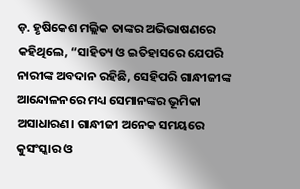ଡ଼. ହୃଷିକେଶ ମଲ୍ଲିକ ତାଙ୍କର ଅଭିଭାଷଣରେ କହିଥିଲେ, “ସାହିତ୍ୟ ଓ ଇତିହାସରେ ଯେପରି ନାରୀଙ୍କ ଅବଦାନ ରହିଛି, ସେହିପରି ଗାନ୍ଧୀଜୀଙ୍କ ଆନ୍ଦୋଳନରେ ମଧ୍ୟ ସେମାନଙ୍କର ଭୂମିକା ଅସାଧାରଣ। ଗାନ୍ଧୀଜୀ ଅନେକ ସମୟରେ କୁସଂସ୍କାର ଓ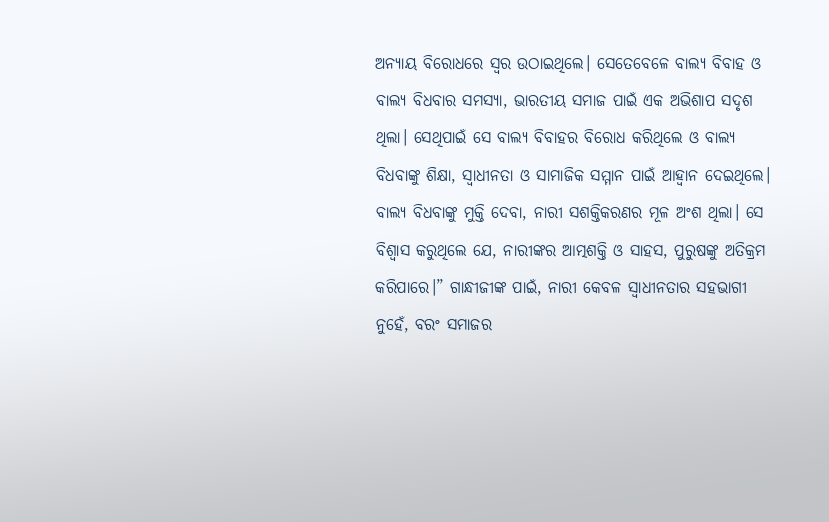ଅନ୍ୟାୟ ବିରୋଧରେ ସ୍ୱର ଉଠାଇଥିଲେ। ସେତେବେଳେ ବାଲ୍ୟ ବିବାହ ଓ ବାଲ୍ୟ ବିଧବାର ସମସ୍ୟା, ଭାରତୀୟ ସମାଜ ପାଇଁ ଏକ ଅଭିଶାପ ସଦୃଶ ଥିଲା। ସେଥିପାଇଁ ସେ ବାଲ୍ୟ ବିବାହର ବିରୋଧ କରିଥିଲେ ଓ ବାଲ୍ୟ ବିଧବାଙ୍କୁ ଶିକ୍ଷା, ସ୍ୱାଧୀନତା ଓ ସାମାଜିକ ସମ୍ମାନ ପାଇଁ ଆହ୍ବାନ ଦେଇଥିଲେ। ବାଲ୍ୟ ବିଧବାଙ୍କୁ ମୁକ୍ତି ଦେବା, ନାରୀ ସଶକ୍ତିକରଣର ମୂଳ ଅଂଶ ଥିଲା। ସେ ବିଶ୍ୱାସ କରୁଥିଲେ ଯେ, ନାରୀଙ୍କର ଆତ୍ମଶକ୍ତି ଓ ସାହସ, ପୁରୁଷଙ୍କୁ ଅତିକ୍ରମ କରିପାରେ।” ଗାନ୍ଧୀଜୀଙ୍କ ପାଇଁ, ନାରୀ କେବଳ ସ୍ୱାଧୀନତାର ସହଭାଗୀ ନୁହେଁ, ବରଂ ସମାଜର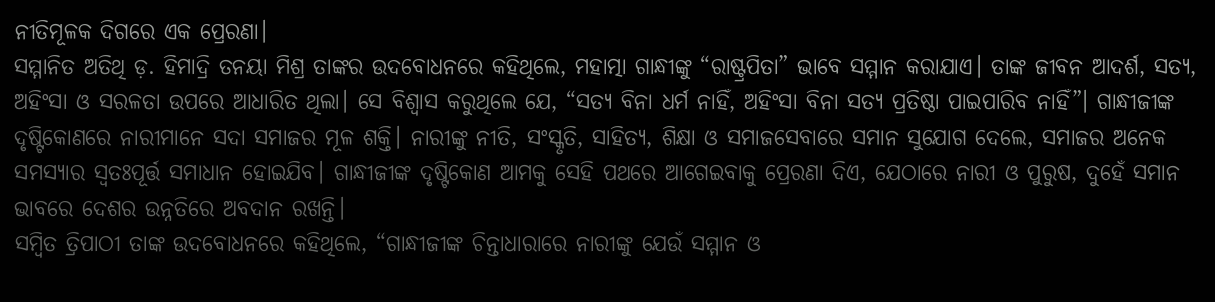ନୀତିମୂଳକ ଦିଗରେ ଏକ ପ୍ରେରଣା।
ସମ୍ମାନିତ ଅତିଥି ଡ଼. ହିମାଦ୍ରି ତନୟା ମିଶ୍ର ତାଙ୍କର ଉଦବୋଧନରେ କହିଥିଲେ, ମହାତ୍ମା ଗାନ୍ଧୀଙ୍କୁ “ରାଷ୍ଟ୍ରପିତା” ଭାବେ ସମ୍ମାନ କରାଯାଏ। ତାଙ୍କ ଜୀବନ ଆଦର୍ଶ, ସତ୍ୟ, ଅହିଂସା ଓ ସରଳତା ଉପରେ ଆଧାରିତ ଥିଲା। ସେ ବିଶ୍ୱାସ କରୁଥିଲେ ଯେ, “ସତ୍ୟ ବିନା ଧର୍ମ ନାହିଁ, ଅହିଂସା ବିନା ସତ୍ୟ ପ୍ରତିଷ୍ଠା ପାଇପାରିବ ନାହିଁ”। ଗାନ୍ଧୀଜୀଙ୍କ ଦୃଷ୍ଟିକୋଣରେ ନାରୀମାନେ ସଦା ସମାଜର ମୂଳ ଶକ୍ତି। ନାରୀଙ୍କୁ ନୀତି, ସଂସ୍କୃତି, ସାହିତ୍ୟ, ଶିକ୍ଷା ଓ ସମାଜସେବାରେ ସମାନ ସୁଯୋଗ ଦେଲେ, ସମାଜର ଅନେକ ସମସ୍ୟାର ସ୍ଵତଃପୂର୍ତ୍ତ ସମାଧାନ ହୋଇଯିବ। ଗାନ୍ଧୀଜୀଙ୍କ ଦୃଷ୍ଟିକୋଣ ଆମକୁ ସେହି ପଥରେ ଆଗେଇବାକୁ ପ୍ରେରଣା ଦିଏ, ଯେଠାରେ ନାରୀ ଓ ପୁରୁଷ, ଦୁହେଁ ସମାନ ଭାବରେ ଦେଶର ଉନ୍ନତିରେ ଅବଦାନ ରଖନ୍ତି।
ସମ୍ବିତ ତ୍ରିପାଠୀ ତାଙ୍କ ଉଦବୋଧନରେ କହିଥିଲେ, “ଗାନ୍ଧୀଜୀଙ୍କ ଚିନ୍ତାଧାରାରେ ନାରୀଙ୍କୁ ଯେଉଁ ସମ୍ମାନ ଓ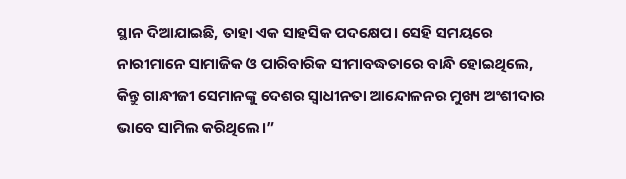ସ୍ଥାନ ଦିଆଯାଇଛି, ତାହା ଏକ ସାହସିକ ପଦକ୍ଷେପ। ସେହି ସମୟରେ ନାରୀମାନେ ସାମାଜିକ ଓ ପାରିବାରିକ ସୀମାବଦ୍ଧତାରେ ବାନ୍ଧି ହୋଇଥିଲେ, କିନ୍ତୁ ଗାନ୍ଧୀଜୀ ସେମାନଙ୍କୁ ଦେଶର ସ୍ୱାଧୀନତା ଆନ୍ଦୋଳନର ମୁଖ୍ୟ ଅଂଶୀଦାର ଭାବେ ସାମିଲ କରିଥିଲେ।”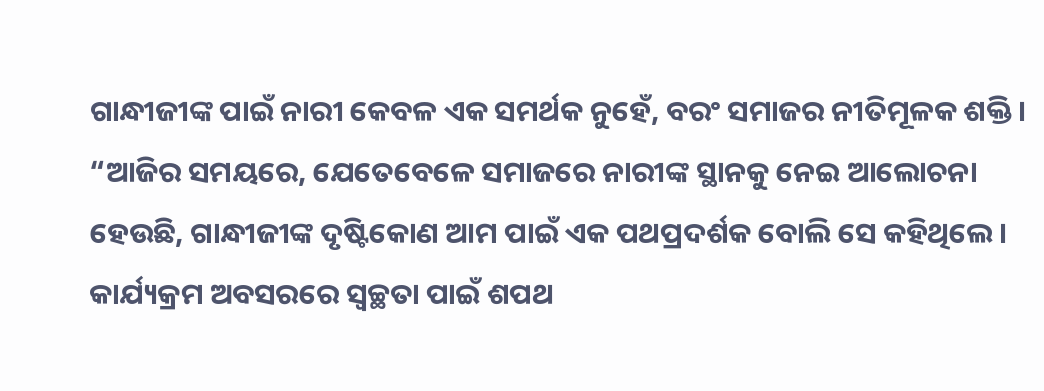ଗାନ୍ଧୀଜୀଙ୍କ ପାଇଁ ନାରୀ କେବଳ ଏକ ସମର୍ଥକ ନୁହେଁ, ବରଂ ସମାଜର ନୀତିମୂଳକ ଶକ୍ତି। “ଆଜିର ସମୟରେ, ଯେତେବେଳେ ସମାଜରେ ନାରୀଙ୍କ ସ୍ଥାନକୁ ନେଇ ଆଲୋଚନା ହେଉଛି, ଗାନ୍ଧୀଜୀଙ୍କ ଦୃଷ୍ଟିକୋଣ ଆମ ପାଇଁ ଏକ ପଥପ୍ରଦର୍ଶକ ବୋଲି ସେ କହିଥିଲେ।
କାର୍ଯ୍ୟକ୍ରମ ଅବସରରେ ସ୍ୱଚ୍ଛତା ପାଇଁ ଶପଥ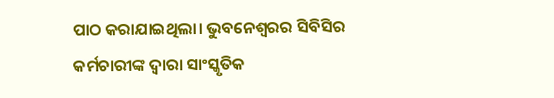ପାଠ କରାଯାଇଥିଲା। ଭୁବନେଶ୍ୱରର ସିବିସିର କର୍ମଚାରୀଙ୍କ ଦ୍ୱାରା ସାଂସ୍କୃତିକ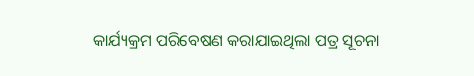କାର୍ଯ୍ୟକ୍ରମ ପରିବେଷଣ କରାଯାଇଥିଲା ପତ୍ର ସୂଚନା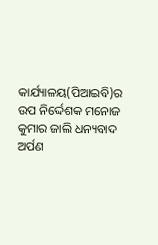କାର୍ଯ୍ୟାଳୟ(ପିଆଇବି)ର ଉପ ନିର୍ଦ୍ଦେଶକ ମନୋଜ କୁମାର ଜାଲି ଧନ୍ୟବାଦ ଅର୍ପଣ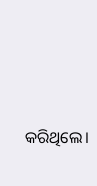କରିଥିଲେ।